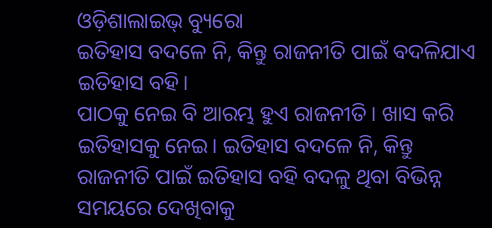ଓଡ଼ିଶାଲାଇଭ୍ ବ୍ୟୁରୋ
ଇତିହାସ ବଦଳେ ନି, କିନ୍ତୁ ରାଜନୀତି ପାଇଁ ବଦଳିଯାଏ ଇତିହାସ ବହି।
ପାଠକୁ ନେଇ ବି ଆରମ୍ଭ ହୁଏ ରାଜନୀତି। ଖାସ କରି ଇତିହାସକୁ ନେଇ। ଇତିହାସ ବଦଳେ ନି, କିନ୍ତୁ ରାଜନୀତି ପାଇଁ ଇତିହାସ ବହି ବଦଳୁ ଥିବା ବିଭିନ୍ନ ସମୟରେ ଦେଖିବାକୁ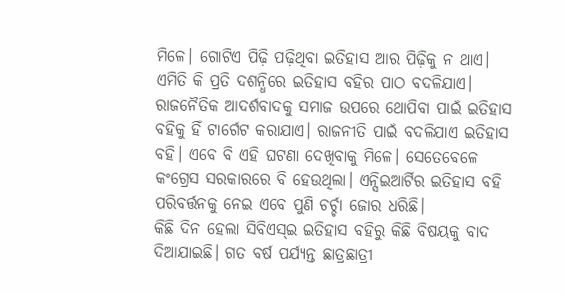ମିଳେ। ଗୋଟିଏ ପିଢ଼ି ପଢ଼ିଥିବା ଇତିହାସ ଆର ପିଢ଼ିକୁ ନ ଥାଏ। ଏମିତି କି ପ୍ରତି ଦଶନ୍ଧିରେ ଇତିହାସ ବହିର ପାଠ ବଦଳିଯାଏ।
ରାଜନୈତିକ ଆଦର୍ଶବାଦକୁ ସମାଜ ଉପରେ ଥୋପିବା ପାଇଁ ଇତିହାସ ବହିକୁ ହିଁ ଟାର୍ଗେଟ କରାଯାଏ। ରାଜନୀତି ପାଇଁ ବଦଳିଯାଏ ଇତିହାସ ବହି। ଏବେ ବି ଏହି ଘଟଣା ଦେଖିବାକୁ ମିଳେ। ସେତେବେଳେ କଂଗ୍ରେସ ସରକାରରେ ବି ହେଉଥିଲା। ଏନ୍ସିଇଆର୍ଟିର ଇତିହାସ ବହି ପରିବର୍ତ୍ତନକୁ ନେଇ ଏବେ ପୁଣି ଚର୍ଚ୍ଚା ଜୋର ଧରିଛି।
କିଛି ଦିନ ହେଲା ସିବିଏସ୍ଇ ଇତିହାସ ବହିରୁ କିଛି ବିଷୟକୁ ବାଦ ଦିଆଯାଇଛି। ଗତ ବର୍ଷ ପର୍ଯ୍ୟନ୍ତ ଛାତ୍ରଛାତ୍ରୀ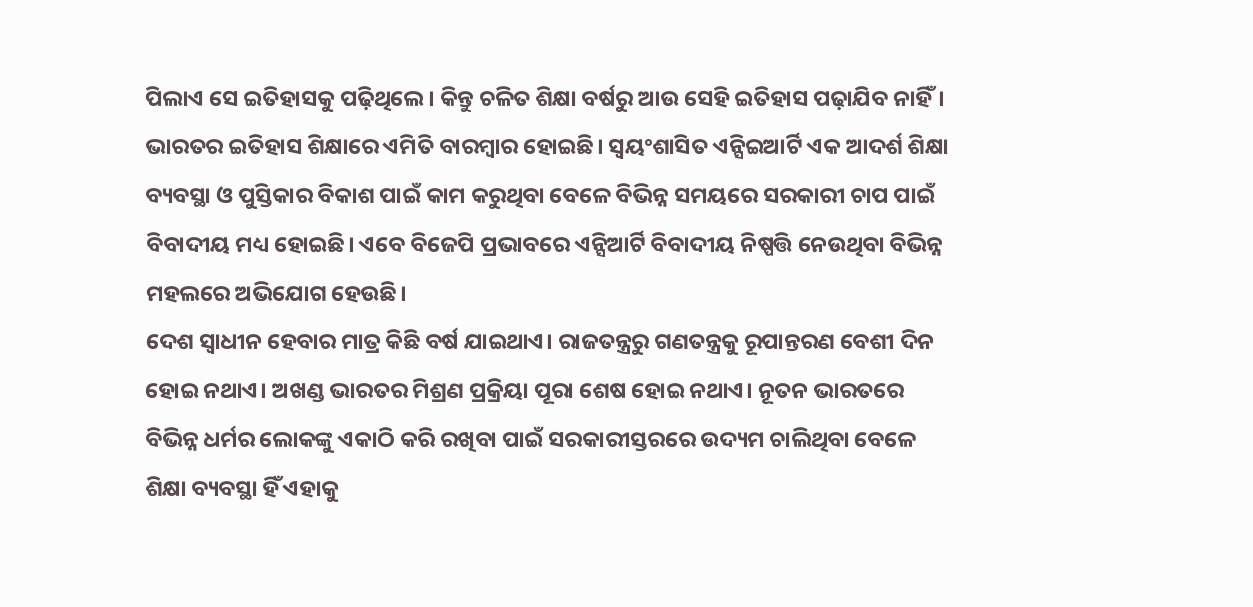ପିଲାଏ ସେ ଇତିହାସକୁ ପଢ଼ିଥିଲେ। କିନ୍ତୁ ଚଳିତ ଶିକ୍ଷା ବର୍ଷରୁ ଆଉ ସେହି ଇତିହାସ ପଢ଼ାଯିବ ନାହିଁ। ଭାରତର ଇତିହାସ ଶିକ୍ଷାରେ ଏମିତି ବାରମ୍ବାର ହୋଇଛି। ସ୍ଵୟଂଶାସିତ ଏନ୍ସିଇଆର୍ଟି ଏକ ଆଦର୍ଶ ଶିକ୍ଷା ବ୍ୟବସ୍ଥା ଓ ପୁସ୍ତିକାର ବିକାଶ ପାଇଁ କାମ କରୁଥିବା ବେଳେ ବିଭିନ୍ନ ସମୟରେ ସରକାରୀ ଚାପ ପାଇଁ ବିବାଦୀୟ ମଧ୍ୟ ହୋଇଛି। ଏବେ ବିଜେପି ପ୍ରଭାବରେ ଏନ୍ସିଆର୍ଟି ବିବାଦୀୟ ନିଷ୍ପତ୍ତି ନେଉଥିବା ବିଭିନ୍ନ ମହଲରେ ଅଭିଯୋଗ ହେଉଛି।
ଦେଶ ସ୍ଵାଧୀନ ହେବାର ମାତ୍ର କିଛି ବର୍ଷ ଯାଇଥାଏ। ରାଜତନ୍ତ୍ରରୁ ଗଣତନ୍ତ୍ରକୁ ରୂପାନ୍ତରଣ ବେଶୀ ଦିନ ହୋଇ ନଥାଏ। ଅଖଣ୍ଡ ଭାରତର ମିଶ୍ରଣ ପ୍ରକ୍ରିୟା ପୂରା ଶେଷ ହୋଇ ନଥାଏ। ନୂତନ ଭାରତରେ ବିଭିନ୍ନ ଧର୍ମର ଲୋକଙ୍କୁ ଏକାଠି କରି ରଖିବା ପାଇଁ ସରକାରୀସ୍ତରରେ ଉଦ୍ୟମ ଚାଲିଥିବା ବେଳେ ଶିକ୍ଷା ବ୍ୟବସ୍ଥା ହିଁ ଏହାକୁ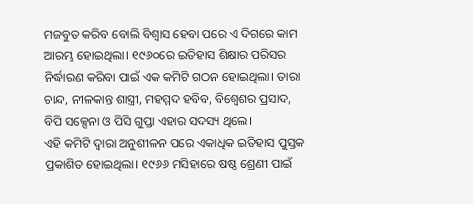ମଜବୁତ କରିବ ବୋଲି ବିଶ୍ଵାସ ହେବା ପରେ ଏ ଦିଗରେ କାମ ଆରମ୍ଭ ହୋଇଥିଲା। ୧୯୬୦ରେ ଇତିହାସ ଶିକ୍ଷାର ପରିସର ନିର୍ଦ୍ଧାରଣ କରିବା ପାଇଁ ଏକ କମିଟି ଗଠନ ହୋଇଥିଲା। ତାରା ଚାନ୍ଦ, ନୀଳକାନ୍ତ ଶାସ୍ତ୍ରୀ, ମହମ୍ମଦ ହବିବ, ବିଶ୍ଵେଶର ପ୍ରସାଦ, ବିପି ସକ୍ସେନା ଓ ପିସି ଗୁପ୍ତା ଏହାର ସଦସ୍ୟ ଥିଲେ।
ଏହି କମିଟି ଦ୍ଵାରା ଅନୁଶୀଳନ ପରେ ଏକାଧିକ ଇତିହାସ ପୁସ୍ତକ ପ୍ରକାଶିତ ହୋଇଥିଲା। ୧୯୬୬ ମସିହାରେ ଷଷ୍ଠ ଶ୍ରେଣୀ ପାଇଁ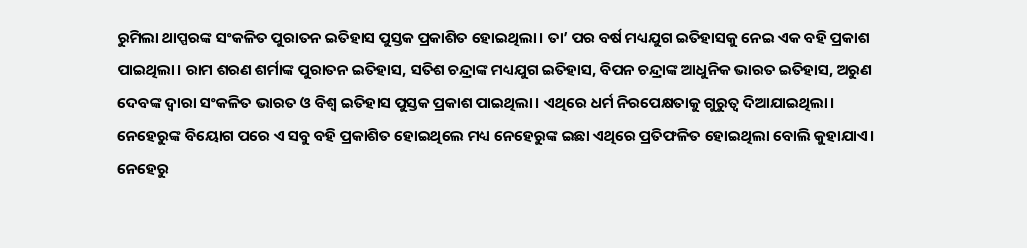ରୁମିଲା ଥାପ୍ପରଙ୍କ ସଂକଳିତ ପୁରାତନ ଇତିହାସ ପୁସ୍ତକ ପ୍ରକାଶିତ ହୋଇଥିଲା। ତା’ ପର ବର୍ଷ ମଧ୍ୟଯୁଗ ଇତିହାସକୁ ନେଇ ଏକ ବହି ପ୍ରକାଶ ପାଇଥିଲା। ରାମ ଶରଣ ଶର୍ମାଙ୍କ ପୁରାତନ ଇତିହାସ, ସତିଶ ଚନ୍ଦ୍ରାଙ୍କ ମଧ୍ୟଯୁଗ ଇତିହାସ, ବିପନ ଚନ୍ଦ୍ରାଙ୍କ ଆଧୁନିକ ଭାରତ ଇତିହାସ, ଅରୁଣ ଦେବଙ୍କ ଦ୍ଵାରା ସଂକଳିତ ଭାରତ ଓ ବିଶ୍ଵ ଇତିହାସ ପୁସ୍ତକ ପ୍ରକାଶ ପାଇଥିଲା। ଏଥିରେ ଧର୍ମ ନିରପେକ୍ଷତାକୁ ଗୁରୁତ୍ଵ ଦିଆଯାଇଥିଲା।
ନେହେରୁଙ୍କ ବିୟୋଗ ପରେ ଏ ସବୁ ବହି ପ୍ରକାଶିତ ହୋଇଥିଲେ ମଧ୍ୟ ନେହେରୁଙ୍କ ଇଛା ଏଥିରେ ପ୍ରତିଫଳିତ ହୋଇଥିଲା ବୋଲି କୁହାଯାଏ। ନେହେରୁ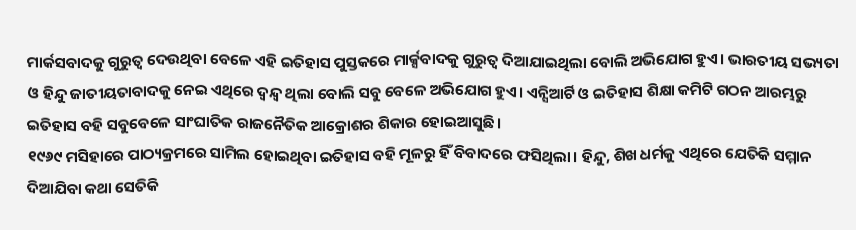ମାର୍କସବାଦକୁ ଗୁରୁତ୍ଵ ଦେଉଥିବା ବେଳେ ଏହି ଇତିହାସ ପୁସ୍ତକରେ ମାର୍କ୍ସବାଦକୁ ଗୁରୁତ୍ଵ ଦିଆଯାଇଥିଲା ବୋଲି ଅଭିଯୋଗ ହୁଏ। ଭାରତୀୟ ସଭ୍ୟତା ଓ ହିନ୍ଦୁ ଜାତୀୟତାବାଦକୁ ନେଇ ଏଥିରେ ଦ୍ଵନ୍ଦ୍ଵ ଥିଲା ବୋଲି ସବୁ ବେଳେ ଅଭିଯୋଗ ହୁଏ। ଏନ୍ସିଆର୍ଟି ଓ ଇତିହାସ ଶିକ୍ଷା କମିଟି ଗଠନ ଆରମ୍ଭରୁ ଇତିହାସ ବହି ସବୁବେଳେ ସାଂଘାତିକ ରାଜନୈତିକ ଆକ୍ରୋଶର ଶିକାର ହୋଇଆସୁଛି।
୧୯୬୯ ମସିହାରେ ପାଠ୍ୟକ୍ରମରେ ସାମିଲ ହୋଇଥିବା ଇତିହାସ ବହି ମୂଳରୁ ହିଁ ବିବାଦରେ ଫସିଥିଲା। ହିନ୍ଦୁ, ଶିଖ ଧର୍ମକୁ ଏଥିରେ ଯେତିକି ସମ୍ମାନ ଦିଆଯିବା କଥା ସେତିକି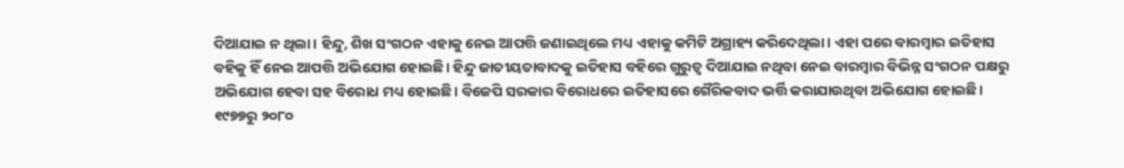ଦିଆଯାଇ ନ ଥିଲା। ହିନ୍ଦୁ, ଶିଖ ସଂଗଠନ ଏହାକୁ ନେଇ ଆପତ୍ତି ଜଣାଇଥିଲେ ମଧ୍ୟ ଏହାକୁ କମିଟି ଅଗ୍ରାହ୍ୟ କରିଦେଥିଲା। ଏହା ପରେ ବାରମ୍ବାର ଇତିହାସ ବହିକୁ ହିଁ ନେଇ ଆପତ୍ତି ଅଭିଯୋଗ ହୋଇଛି। ହିନ୍ଦୁ ଜାତୀୟତାବାଦକୁ ଇତିହାସ ବହିରେ ଗୁରୁତ୍ଵ ଦିଆଯାଇ ନଥିବା ନେଇ ବାରମ୍ବାର ବିଭିନ୍ନ ସଂଗଠନ ପକ୍ଷରୁ ଅଭିଯୋଗ ହେବା ସହ ବିରୋଧ ମଧ୍ୟ ହୋଇଛି। ବିଜେପି ସରକାର ବିରୋଧରେ ଇତିହାସରେ ଗୈରିକବାଦ ଭର୍ତ୍ତି କରାଯାଉଥିବା ଅଭିଯୋଗ ହୋଇଛି।
୧୯୭୭ରୁ ୨୦୮୦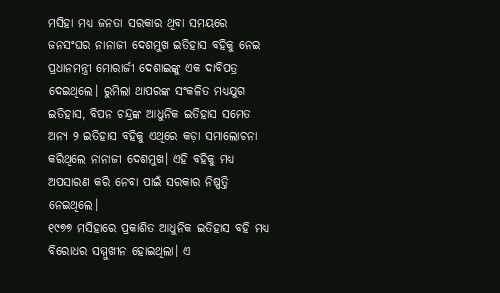ମସିହା ମଧ୍ୟ ଜନତା ସରକାର ଥିବା ସମୟରେ ଜନସଂଘର ନାନାଜୀ ଦେଶମୁଖ ଇତିହାସ ବହିକୁ ନେଇ ପ୍ରଧାନମନ୍ତ୍ରୀ ମୋରାର୍ଜୀ ଦେଶାଇଙ୍କୁ ଏକ ଦାବିପତ୍ର ଦେଇଥିଲେ। ରୁମିଲା ଥାପରଙ୍କ ସଂକଳିତ ମଧ୍ୟଯୁଗ ଇତିହାସ, ବିପନ ଚନ୍ଦ୍ରଙ୍କ ଆଧୁନିକ ଇତିହାସ ସମେତ ଅନ୍ୟ ୨ ଇତିହାସ ବହିକୁ ଏଥିରେ କଡ଼ା ସମାଲୋଚନା କରିଥିଲେ ନାନାଜୀ ଦେଶମୁଖ। ଏହି ବହିକୁ ମଧ୍ୟ ଅପସାରଣ କରି ନେବା ପାଇଁ ସରକାର ନିଷ୍ପତ୍ତି ନେଇଥିଲେ।
୧୯୭୭ ମସିହାରେ ପ୍ରକାଶିତ ଆଧୁନିକ ଇତିହାସ ବହି ମଧ୍ୟ ବିରୋଧର ସମ୍ମୁଖୀନ ହୋଇଥିଲା। ଏ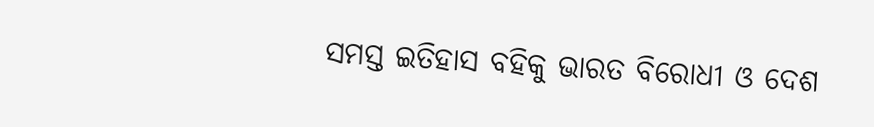ସମସ୍ତ ଇତିହାସ ବହିକୁ ଭାରତ ବିରୋଧୀ ଓ ଦେଶ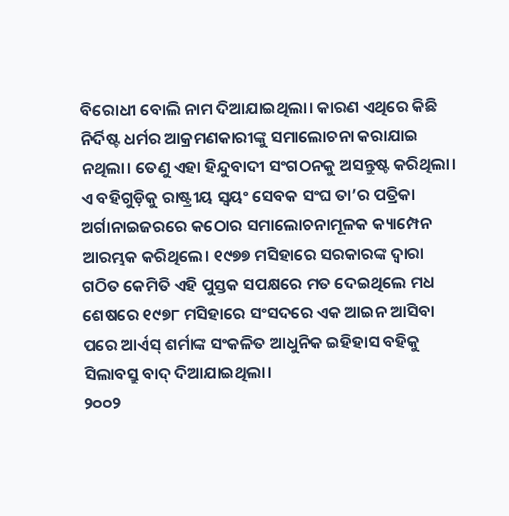ବିରୋଧୀ ବୋଲି ନାମ ଦିଆଯାଇଥିଲା। କାରଣ ଏଥିରେ କିଛି ନିର୍ଦିଷ୍ଟ ଧର୍ମର ଆକ୍ରମଣକାରୀଙ୍କୁ ସମାଲୋଚନା କରାଯାଇ ନଥିଲା। ତେଣୁ ଏହା ହିନ୍ଦୁବାଦୀ ସଂଗଠନକୁ ଅସନ୍ତୁଷ୍ଟ କରିଥିଲା। ଏ ବହିଗୁଡ଼ିକୁ ରାଷ୍ଟ୍ରୀୟ ସ୍ଵୟଂ ସେବକ ସଂଘ ତା’ର ପତ୍ରିକା ଅର୍ଗାନାଇଜରରେ କଠୋର ସମାଲୋଚନାମୂଳକ କ୍ୟାମ୍ପେନ ଆରମ୍ଭକ କରିଥିଲେ। ୧୯୭୭ ମସିହାରେ ସରକାରଙ୍କ ଦ୍ଵାରା ଗଠିତ କେମିତି ଏହି ପୁସ୍ତକ ସପକ୍ଷରେ ମତ ଦେଇଥିଲେ ମଧ ଶେଷରେ ୧୯୭୮ ମସିହାରେ ସଂସଦରେ ଏକ ଆଇନ ଆସିବା ପରେ ଆର୍ଏସ୍ ଶର୍ମାଙ୍କ ସଂକଳିତ ଆଧୁନିକ ଇହିହାସ ବହିକୁ ସିଲାବସ୍ରୁ ବାଦ୍ ଦିଆଯାଇଥିଲା।
୨୦୦୨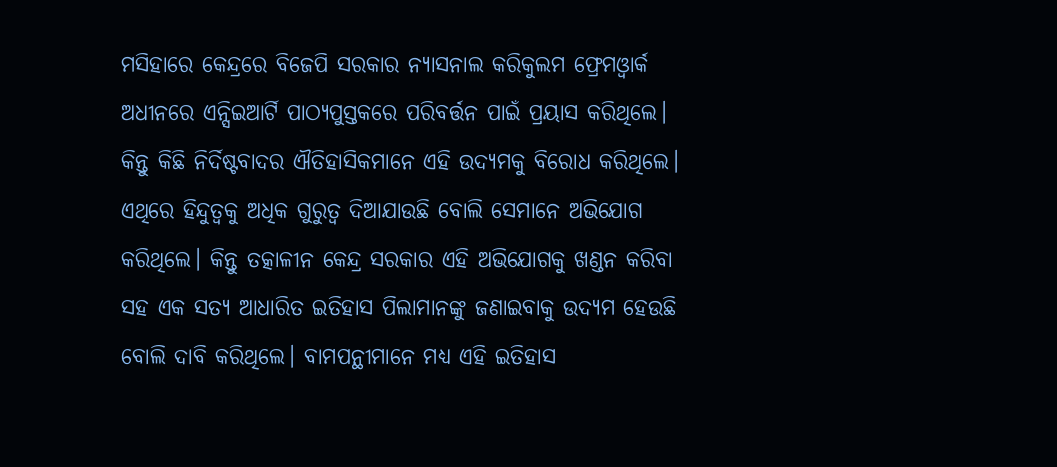ମସିହାରେ କେନ୍ଦ୍ରରେ ବିଜେପି ସରକାର ନ୍ୟାସନାଲ କରିକୁଲମ ଫ୍ରେମଓ୍ଵାର୍କ ଅଧୀନରେ ଏନ୍ସିଇଆର୍ଟି ପାଠ୍ୟପୁସ୍ତକରେ ପରିବର୍ତ୍ତନ ପାଇଁ ପ୍ରୟାସ କରିଥିଲେ। କିନ୍ତୁ କିଛି ନିର୍ଦିଷ୍ଟବାଦର ଐତିହାସିକମାନେ ଏହି ଉଦ୍ୟମକୁ ବିରୋଧ କରିଥିଲେ। ଏଥିରେ ହିନ୍ଦୁତ୍ଵକୁ ଅଧିକ ଗୁରୁତ୍ଵ ଦିଆଯାଉଛି ବୋଲି ସେମାନେ ଅଭିଯୋଗ କରିଥିଲେ। କିନ୍ତୁ ତତ୍କାଳୀନ କେନ୍ଦ୍ର ସରକାର ଏହି ଅଭିଯୋଗକୁ ଖଣ୍ଡନ କରିବା ସହ ଏକ ସତ୍ୟ ଆଧାରିତ ଇତିହାସ ପିଲାମାନଙ୍କୁ ଜଣାଇବାକୁ ଉଦ୍ୟମ ହେଉଛି ବୋଲି ଦାବି କରିଥିଲେ। ବାମପନ୍ଥୀମାନେ ମଧ୍ୟ ଏହି ଇତିହାସ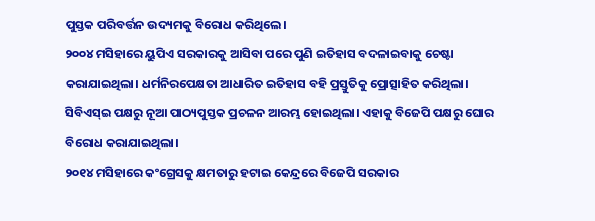ପୁସ୍ତକ ପରିବର୍ତ୍ତନ ଉଦ୍ୟମକୁ ବିରୋଧ କରିଥିଲେ।
୨୦୦୪ ମସିହାରେ ୟୁପିଏ ସରକାରକୁ ଆସିବା ପରେ ପୁଣି ଇତିହାସ ବଦଳାଇବାକୁ ଚେଷ୍ଟା କରାଯାଇଥିଲା। ଧର୍ମନିରପେକ୍ଷତା ଆଧାରିତ ଇତିହାସ ବହି ପ୍ରସ୍ତୁତିକୁ ପ୍ରୋତ୍ସାହିତ କରିଥିଲା। ସିବିଏସ୍ଇ ପକ୍ଷରୁ ନୂଆ ପାଠ୍ୟପୁସ୍ତକ ପ୍ରଚଳନ ଆରମ୍ଭ ହୋଇଥିଲା। ଏହାକୁ ବିଜେପି ପକ୍ଷରୁ ଘୋର ବିରୋଧ କରାଯାଇଥିଲା।
୨୦୧୪ ମସିହାରେ କଂଗ୍ରେସକୁ କ୍ଷମତାରୁ ହଟାଇ କେନ୍ଦ୍ରରେ ବିଜେପି ସରକାର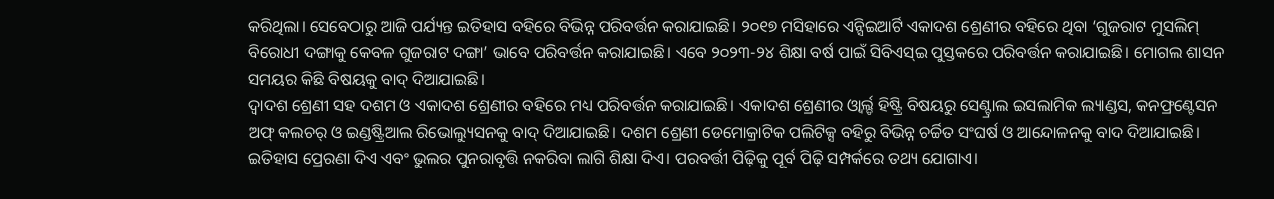କରିଥିଲା। ସେବେଠାରୁ ଆଜି ପର୍ଯ୍ୟନ୍ତ ଇତିହାସ ବହିରେ ବିଭିନ୍ନ ପରିବର୍ତ୍ତନ କରାଯାଇଛି। ୨୦୧୭ ମସିହାରେ ଏନ୍ସିଇଆର୍ଟି ଏକାଦଶ ଶ୍ରେଣୀର ବହିରେ ଥିବା ‘ଗୁଜରାଟ ମୁସଲିମ୍ ବିରୋଧୀ ଦଙ୍ଗାକୁ କେବଳ ଗୁଜରାଟ ଦଙ୍ଗା’ ଭାବେ ପରିବର୍ତ୍ତନ କରାଯାଇଛି। ଏବେ ୨୦୨୩-୨୪ ଶିକ୍ଷା ବର୍ଷ ପାଇଁ ସିବିଏସ୍ଇ ପୁସ୍ତକରେ ପରିବର୍ତ୍ତନ କରାଯାଇଛି। ମୋଗଲ ଶାସନ ସମୟର କିଛି ବିଷୟକୁ ବାଦ୍ ଦିଆଯାଇଛି।
ଦ୍ଵାଦଶ ଶ୍ରେଣୀ ସହ ଦଶମ ଓ ଏକାଦଶ ଶ୍ରେଣୀର ବହିରେ ମଧ୍ୟ ପରିବର୍ତ୍ତନ କରାଯାଇଛି। ଏକାଦଶ ଶ୍ରେଣୀର ଓ୍ଵାର୍ଲ୍ଡ ହିଷ୍ଟ୍ରି ବିଷୟରୁ ସେଣ୍ଟ୍ରାଲ ଇସଲାମିକ ଲ୍ୟାଣ୍ଡସ, କନଫ୍ରଣ୍ଟେସନ ଅଫ୍ କଲଚର୍ ଓ ଇଣ୍ଡଷ୍ଟ୍ରିଆଲ ରିଭୋଲ୍ୟୁସନକୁ ବାଦ୍ ଦିଆଯାଇଛି। ଦଶମ ଶ୍ରେଣୀ ଡେମୋକ୍ରାଟିକ ପଲିଟିକ୍ସ ବହିରୁ ବିଭିନ୍ନ ଚର୍ଚ୍ଚିତ ସଂଘର୍ଷ ଓ ଆନ୍ଦୋଳନକୁ ବାଦ ଦିଆଯାଇଛି।
ଇତିହାସ ପ୍ରେରଣା ଦିଏ ଏବଂ ଭୁଲର ପୁନରାବୃତ୍ତି ନକରିବା ଲାଗି ଶିକ୍ଷା ଦିଏ। ପରବର୍ତ୍ତୀ ପିଢ଼ିକୁ ପୂର୍ବ ପିଢ଼ି ସମ୍ପର୍କରେ ତଥ୍ୟ ଯୋଗାଏ।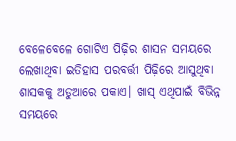ବେଳେବେଳେ ଗୋଟିଏ ପିଢ଼ିର ଶାସନ ସମୟରେ ଲେଖାଥିବା ଇତିହାସ ପରବର୍ତ୍ତୀ ପିଢ଼ିରେ ଆସୁଥିବା ଶାସକକୁ ଅଡୁଆରେ ପକାଏ। ଖାସ୍ ଏଥିପାଇଁ ବିଭିନ୍ନ ସମୟରେ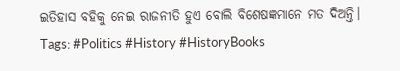ଇତିହାସ ବହିକୁ ନେଇ ରାଜନୀତି ହୁଏ ବୋଲି ବିଶେଷଜ୍ଞମାନେ ମତ ଦିଅନ୍ତି।
Tags: #Politics #History #HistoryBooks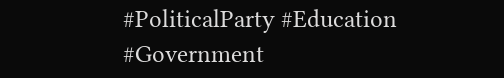#PoliticalParty #Education #Government